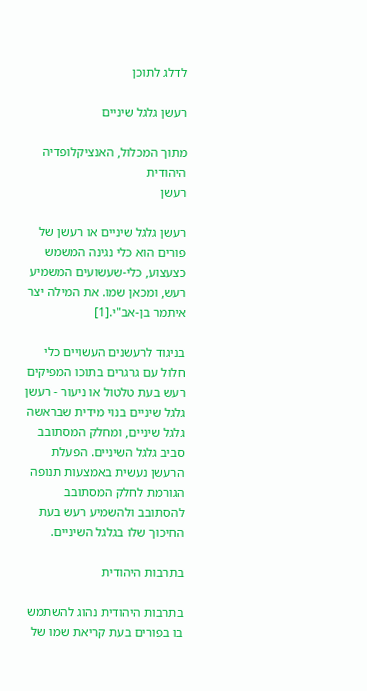לדלג לתוכן

רעשן גלגל שיניים

מתוך המכלול, האנציקלופדיה היהודית
רעשן

רעשן גלגל שיניים או רעשן של פורים הוא כלי נגינה המשמש כצעצוע, כלי-שעשועים המשמיע רעש, ומכאן שמו. את המילה יצר איתמר בן-אב"י.[1]

בניגוד לרעשנים העשויים כלי חלול עם גרגרים בתוכו המפיקים רעש בעת טלטול או ניעור - רעשן גלגל שיניים בנוי מידית שבראשה גלגל שיניים, ומחלק המסתובב סביב גלגל השיניים. הפעלת הרעשן נעשית באמצעות תנופה הגורמת לחלק המסתובב להסתובב ולהשמיע רעש בעת החיכוך שלו בגלגל השיניים.

בתרבות היהודית

בתרבות היהודית נהוג להשתמש בו בפורים בעת קריאת שמו של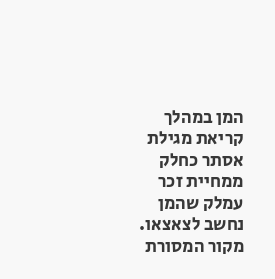המן במהלך קריאת מגילת אסתר כחלק ממחיית זכר עמלק שהמן נחשב לצאצאו. מקור המסורת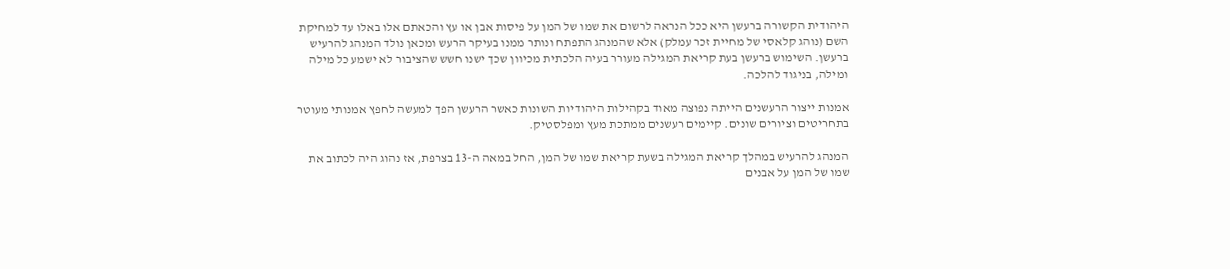היהודית הקשורה ברעשן היא ככל הנראה לרשום את שמו של המן על פיסות אבן או עץ והכאתם אלו באלו עד למחיקת השם (נוהג קלאסי של מחיית זכר עמלק) אלא שהמנהג התפתח ונותר ממנו בעיקר הרעש ומכאן נולד המנהג להרעיש ברעשן. השימוש ברעשן בעת קריאת המגילה מעורר בעיה הלכתית מכיוון שכך ישנו חשש שהציבור לא ישמע כל מילה ומילה, בניגוד להלכה.

אמנות ייצור הרעשנים הייתה נפוצה מאוד בקהילות היהודיות השונות כאשר הרעשן הפך למעשה לחפץ אמנותי מעוטר בתחריטים וציורים שונים. קיימים רעשנים ממתכת מעץ ומפלסטיק.

המנהג להרעיש במהלך קריאת המגילה בשעת קריאת שמו של המן, החל במאה ה-13 בצרפת, אז נהוג היה לכתוב את שמו של המן על אבנים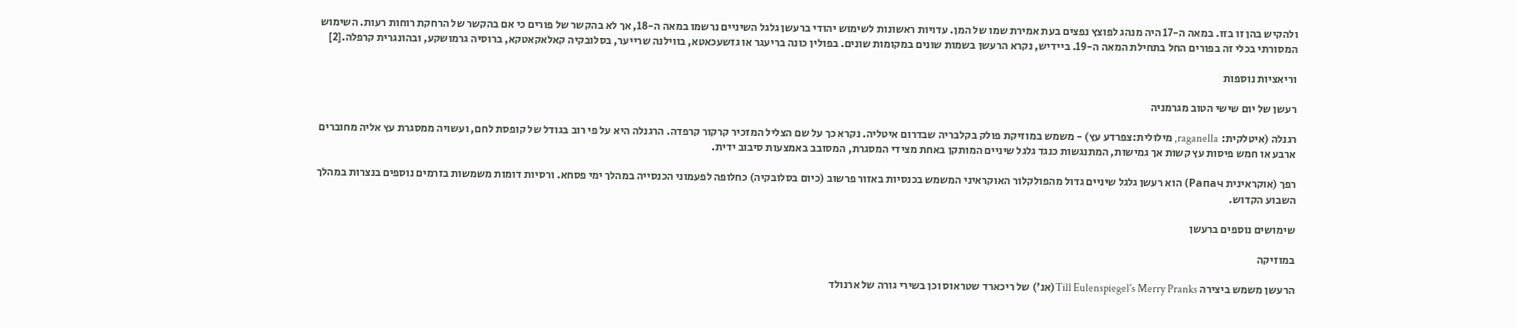ולהקיש בהן זו בזו. במאה ה-17 היה מנהג לפוצץ נפצים בעת אמירת שמו של המן. עדויות ראשונות לשימוש יהודי ברעשן גלגל השיניים נרשמו במאה ה-18, אך לא בהקשר של פורים כי אם בהקשר של הרחקת רוחות רעות. השימוש המסורתי בכלי זה בפורים החל בתחילת המאה ה-19. ביידיש, נקרא הרעשן בשמות שונים במקומות שונים. בפולין כונה בריעגר או גזשעכאטא, בווילנה שרייער, בסלובקיה קאלאקאטקא, ברוסיה גרמושקע, ובהונגרית קרפלה.[2]

וריאציות נוספות

רעשן של יום שישי הטוב מגרמניה

רגנלה (איטלקית: raganella, מילולית:צפרדע עץ) - משמש במוזיקת פולק בקלבריה שבדרום איטליה. נקרא כך על שם הצליל המזכיר קרקור קרפדה. הרגנלה היא על פי רוב בגודל של קופסת לחם, ועשויה ממסגרת עץ אליה מחוברים ארבע או חמש פיסות עץ קשות אך גמישות, המתנגשות כנגד גלגל שיניים המותקן באחת מצידי המסגרת, המסובב באמצעות סיבוב ידית.

רפך (אוקראינית Рапач) הוא רעשן גלגל שיניים גדול מהפולקלור האוקראיני המשמש בכנסיות באזור פרשוב (כיום בסלובקיה) כחלופה לפעמוני הכנסייה במהלך ימי פסחא. ורסיות דומות משמשות בזרמים נוספים בנצרות במהלך השבוע הקדוש.

שימושים נוספים ברעשן

במוזיקה

הרעשן משמש ביצירה Till Eulenspiegel's Merry Pranks(אנ') של ריכארד שטראוס וכן בשירי גורה של ארנולד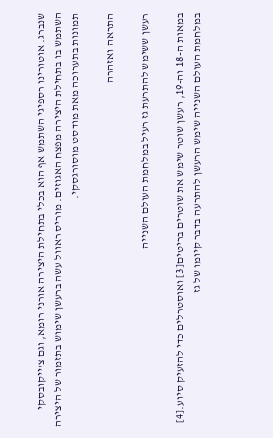שנברג. אוטורינו רספיגי השתמש אף הוא בכלי בתחילת היצירה אורני רומא, וגם צ'ייקובסקי השתמש בו בתחילת היצירה מפצח האגוזים. מוריס ראוול עשה ברעשן שימוש בתזמור של היצירה תמונות בתערוכה מאת מודסט מוסורגסקי.

התראה ואזהרה

רעשן ששימש להתרעת גז רעיל במלחמת העולם השנייה

במאות ה-18 וה-19, רעשן שוטר שימש את שוטרים בריטים[3] ואוסטרלים כדי להזעיק סיוע.[4] במלחמת העולם השנייה שימש הרעשן להתרעה בדבר קיומו של גז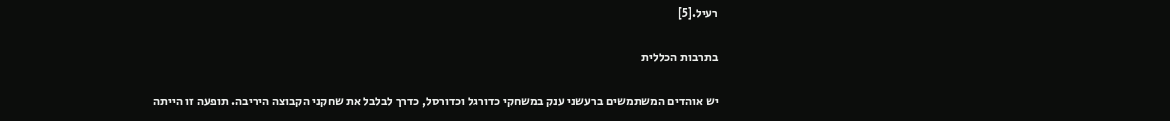רעיל.[5]

בתרבות הכללית

יש אוהדים המשתמשים ברעשני ענק במשחקי כדורגל וכדורסל, כדרך לבלבל את שחקני הקבוצה היריבה. תופעה זו הייתה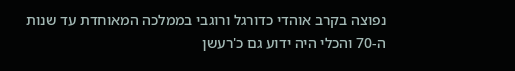נפוצה בקרב אוהדי כדורגל ורוגבי בממלכה המאוחדת עד שנות ה-70 והכלי היה ידוע גם כ'רעשן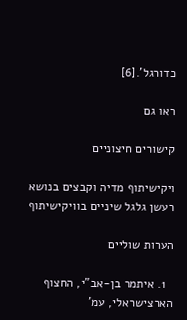כדורגל'.[6]

ראו גם

קישורים חיצוניים

ויקישיתוף מדיה וקבצים בנושא רעשן גלגל שיניים בוויקישיתוף

הערות שוליים

  1. איתמר בן-אב"י, החצוף הארצישראלי, עמ'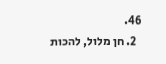46.
  2. חן מלול, להכות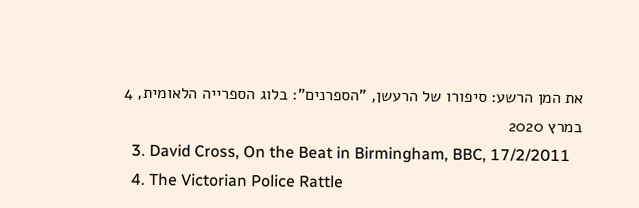את המן הרשע: סיפורו של הרעשן, "הספרנים": בלוג הספרייה הלאומית, 4 במרץ 2020
  3. David Cross, On the Beat in Birmingham, BBC, 17/2/2011
  4. The Victorian Police Rattle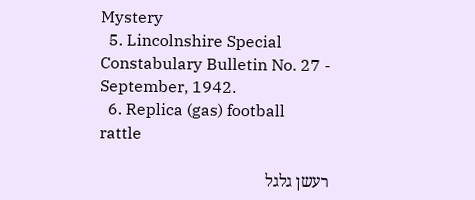Mystery
  5. Lincolnshire Special Constabulary Bulletin No. 27 - September, 1942.
  6. Replica (gas) football rattle

רעשן גלגל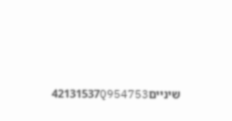שיניים42131537Q954753